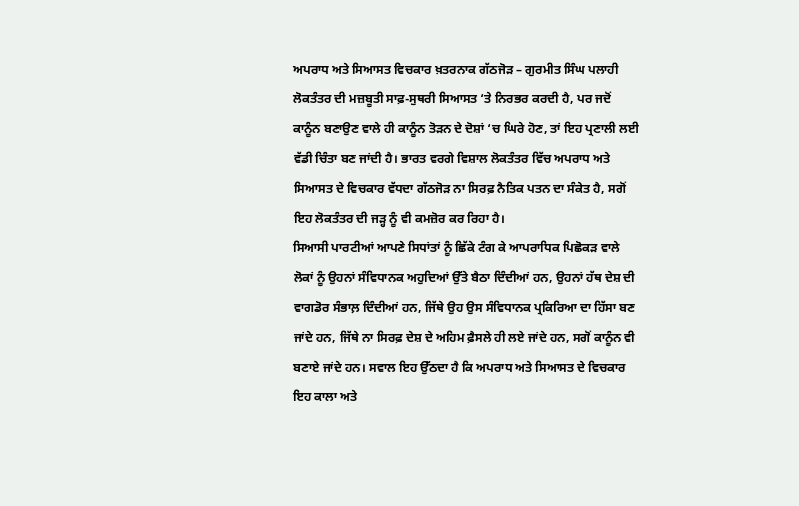ਅਪਰਾਧ ਅਤੇ ਸਿਆਸਤ ਵਿਚਕਾਰ ਖ਼ਤਰਨਾਕ ਗੱਠਜੋੜ – ਗੁਰਮੀਤ ਸਿੰਘ ਪਲਾਹੀ
ਲੋਕਤੰਤਰ ਦੀ ਮਜ਼ਬੂਤੀ ਸਾਫ਼-ਸੁਥਰੀ ਸਿਆਸਤ ‘ਤੇ ਨਿਰਭਰ ਕਰਦੀ ਹੈ, ਪਰ ਜਦੋਂ ਕਾਨੂੰਨ ਬਣਾਉਣ ਵਾਲੇ ਹੀ ਕਾਨੂੰਨ ਤੋੜਨ ਦੇ ਦੋਸ਼ਾਂ ‘ਚ ਘਿਰੇ ਹੋਣ, ਤਾਂ ਇਹ ਪ੍ਰਣਾਲੀ ਲਈ ਵੱਡੀ ਚਿੰਤਾ ਬਣ ਜਾਂਦੀ ਹੈ। ਭਾਰਤ ਵਰਗੇ ਵਿਸ਼ਾਲ ਲੋਕਤੰਤਰ ਵਿੱਚ ਅਪਰਾਧ ਅਤੇ ਸਿਆਸਤ ਦੇ ਵਿਚਕਾਰ ਵੱਧਦਾ ਗੱਠਜੋੜ ਨਾ ਸਿਰਫ਼ ਨੈਤਿਕ ਪਤਨ ਦਾ ਸੰਕੇਤ ਹੈ, ਸਗੋਂ ਇਹ ਲੋਕਤੰਤਰ ਦੀ ਜੜ੍ਹ ਨੂੰ ਵੀ ਕਮਜ਼ੋਰ ਕਰ ਰਿਹਾ ਹੈ।
ਸਿਆਸੀ ਪਾਰਟੀਆਂ ਆਪਣੇ ਸਿਧਾਂਤਾਂ ਨੂੰ ਛਿੱਕੇ ਟੰਗ ਕੇ ਆਪਰਾਧਿਕ ਪਿਛੋਕੜ ਵਾਲੇ ਲੋਕਾਂ ਨੂੰ ਉਹਨਾਂ ਸੰਵਿਧਾਨਕ ਅਹੁਦਿਆਂ ਉੱਤੇ ਬੈਠਾ ਦਿੰਦੀਆਂ ਹਨ, ਉਹਨਾਂ ਹੱਥ ਦੇਸ਼ ਦੀ ਵਾਗਡੋਰ ਸੰਭਾਲ਼ ਦਿੰਦੀਆਂ ਹਨ, ਜਿੱਥੇ ਉਹ ਉਸ ਸੰਵਿਧਾਨਕ ਪ੍ਰਕਿਰਿਆ ਦਾ ਹਿੱਸਾ ਬਣ ਜਾਂਦੇ ਹਨ, ਜਿੱਥੇ ਨਾ ਸਿਰਫ਼ ਦੇਸ਼ ਦੇ ਅਹਿਮ ਫ਼ੈਸਲੇ ਹੀ ਲਏ ਜਾਂਦੇ ਹਨ, ਸਗੋਂ ਕਾਨੂੰਨ ਵੀ ਬਣਾਏ ਜਾਂਦੇ ਹਨ। ਸਵਾਲ ਇਹ ਉੱਠਦਾ ਹੈ ਕਿ ਅਪਰਾਧ ਅਤੇ ਸਿਆਸਤ ਦੇ ਵਿਚਕਾਰ ਇਹ ਕਾਲਾ ਅਤੇ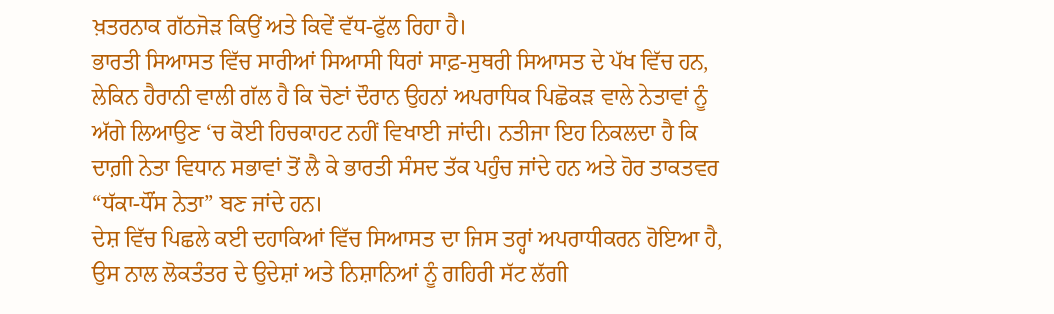ਖ਼ਤਰਨਾਕ ਗੱਠਜੋੜ ਕਿਉਂ ਅਤੇ ਕਿਵੇਂ ਵੱਧ-ਫੁੱਲ ਰਿਹਾ ਹੈ।
ਭਾਰਤੀ ਸਿਆਸਤ ਵਿੱਚ ਸਾਰੀਆਂ ਸਿਆਸੀ ਧਿਰਾਂ ਸਾਫ਼-ਸੁਥਰੀ ਸਿਆਸਤ ਦੇ ਪੱਖ ਵਿੱਚ ਹਨ, ਲੇਕਿਨ ਹੈਰਾਨੀ ਵਾਲੀ ਗੱਲ ਹੈ ਕਿ ਚੋਣਾਂ ਦੌਰਾਨ ਉਹਨਾਂ ਅਪਰਾਧਿਕ ਪਿਛੋਕੜ ਵਾਲੇ ਨੇਤਾਵਾਂ ਨੂੰ ਅੱਗੇ ਲਿਆਉਣ ‘ਚ ਕੋਈ ਹਿਚਕਾਹਟ ਨਹੀਂ ਵਿਖਾਈ ਜਾਂਦੀ। ਨਤੀਜਾ ਇਹ ਨਿਕਲਦਾ ਹੈ ਕਿ ਦਾਗ਼ੀ ਨੇਤਾ ਵਿਧਾਨ ਸਭਾਵਾਂ ਤੋਂ ਲੈ ਕੇ ਭਾਰਤੀ ਸੰਸਦ ਤੱਕ ਪਹੁੰਚ ਜਾਂਦੇ ਹਨ ਅਤੇ ਹੋਰ ਤਾਕਤਵਰ “ਧੱਕਾ-ਧੌਂਸ ਨੇਤਾ” ਬਣ ਜਾਂਦੇ ਹਨ।
ਦੇਸ਼ ਵਿੱਚ ਪਿਛਲੇ ਕਈ ਦਹਾਕਿਆਂ ਵਿੱਚ ਸਿਆਸਤ ਦਾ ਜਿਸ ਤਰ੍ਹਾਂ ਅਪਰਾਧੀਕਰਨ ਹੋਇਆ ਹੈ, ਉਸ ਨਾਲ ਲੋਕਤੰਤਰ ਦੇ ਉਦੇਸ਼ਾਂ ਅਤੇ ਨਿਸ਼ਾਨਿਆਂ ਨੂੰ ਗਹਿਰੀ ਸੱਟ ਲੱਗੀ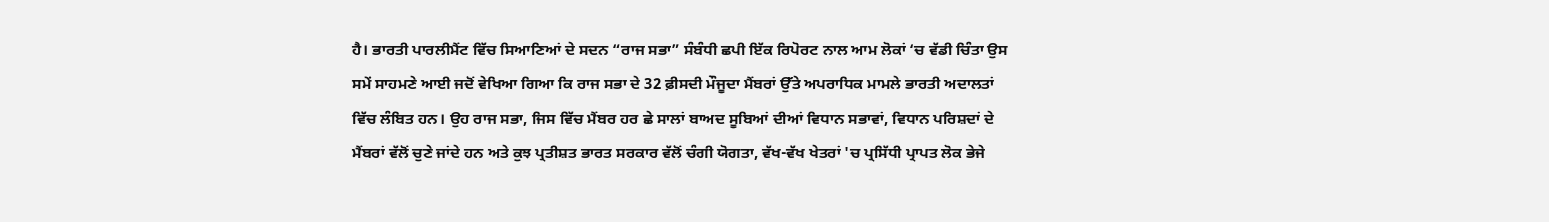ਹੈ। ਭਾਰਤੀ ਪਾਰਲੀਮੈਂਟ ਵਿੱਚ ਸਿਆਣਿਆਂ ਦੇ ਸਦਨ “ਰਾਜ ਸਭਾ” ਸੰਬੰਧੀ ਛਪੀ ਇੱਕ ਰਿਪੋਰਟ ਨਾਲ ਆਮ ਲੋਕਾਂ ‘ਚ ਵੱਡੀ ਚਿੰਤਾ ਉਸ ਸਮੇਂ ਸਾਹਮਣੇ ਆਈ ਜਦੋਂ ਵੇਖਿਆ ਗਿਆ ਕਿ ਰਾਜ ਸਭਾ ਦੇ 32 ਫ਼ੀਸਦੀ ਮੌਜੂਦਾ ਮੈਂਬਰਾਂ ਉੱਤੇ ਅਪਰਾਧਿਕ ਮਾਮਲੇ ਭਾਰਤੀ ਅਦਾਲਤਾਂ ਵਿੱਚ ਲੰਬਿਤ ਹਨ। ਉਹ ਰਾਜ ਸਭਾ, ਜਿਸ ਵਿੱਚ ਮੈਂਬਰ ਹਰ ਛੇ ਸਾਲਾਂ ਬਾਅਦ ਸੂਬਿਆਂ ਦੀਆਂ ਵਿਧਾਨ ਸਭਾਵਾਂ, ਵਿਧਾਨ ਪਰਿਸ਼ਦਾਂ ਦੇ ਮੈਂਬਰਾਂ ਵੱਲੋਂ ਚੁਣੇ ਜਾਂਦੇ ਹਨ ਅਤੇ ਕੁਝ ਪ੍ਰਤੀਸ਼ਤ ਭਾਰਤ ਸਰਕਾਰ ਵੱਲੋਂ ਚੰਗੀ ਯੋਗਤਾ, ਵੱਖ-ਵੱਖ ਖੇਤਰਾਂ 'ਚ ਪ੍ਰਸਿੱਧੀ ਪ੍ਰਾਪਤ ਲੋਕ ਭੇਜੇ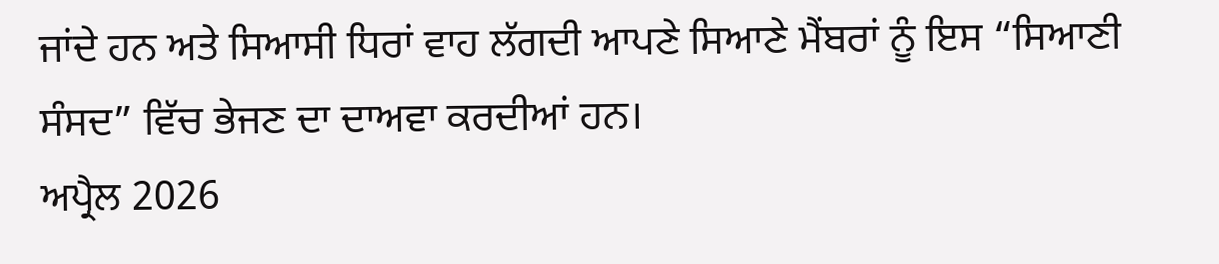ਜਾਂਦੇ ਹਨ ਅਤੇ ਸਿਆਸੀ ਧਿਰਾਂ ਵਾਹ ਲੱਗਦੀ ਆਪਣੇ ਸਿਆਣੇ ਮੈਂਬਰਾਂ ਨੂੰ ਇਸ “ਸਿਆਣੀ ਸੰਸਦ” ਵਿੱਚ ਭੇਜਣ ਦਾ ਦਾਅਵਾ ਕਰਦੀਆਂ ਹਨ।
ਅਪ੍ਰੈਲ 2026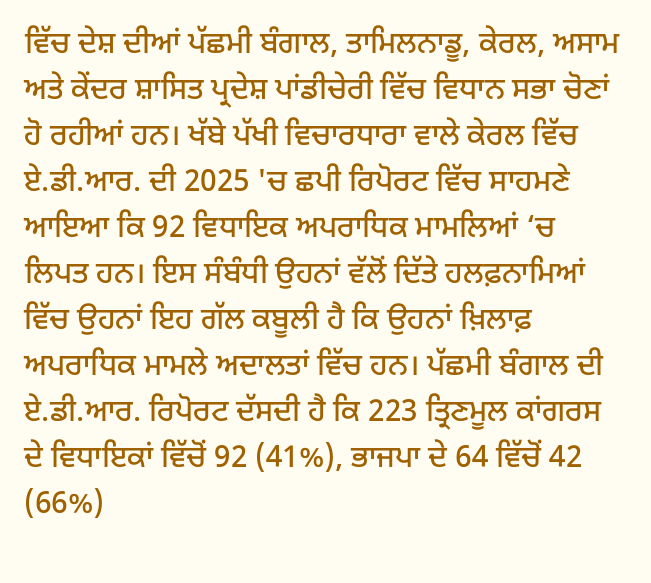ਵਿੱਚ ਦੇਸ਼ ਦੀਆਂ ਪੱਛਮੀ ਬੰਗਾਲ, ਤਾਮਿਲਨਾਡੂ, ਕੇਰਲ, ਅਸਾਮ ਅਤੇ ਕੇਂਦਰ ਸ਼ਾਸਿਤ ਪ੍ਰਦੇਸ਼ ਪਾਂਡੀਚੇਰੀ ਵਿੱਚ ਵਿਧਾਨ ਸਭਾ ਚੋਣਾਂ ਹੋ ਰਹੀਆਂ ਹਨ। ਖੱਬੇ ਪੱਖੀ ਵਿਚਾਰਧਾਰਾ ਵਾਲੇ ਕੇਰਲ ਵਿੱਚ ਏ.ਡੀ.ਆਰ. ਦੀ 2025 'ਚ ਛਪੀ ਰਿਪੋਰਟ ਵਿੱਚ ਸਾਹਮਣੇ ਆਇਆ ਕਿ 92 ਵਿਧਾਇਕ ਅਪਰਾਧਿਕ ਮਾਮਲਿਆਂ ‘ਚ ਲਿਪਤ ਹਨ। ਇਸ ਸੰਬੰਧੀ ਉਹਨਾਂ ਵੱਲੋਂ ਦਿੱਤੇ ਹਲਫ਼ਨਾਮਿਆਂ ਵਿੱਚ ਉਹਨਾਂ ਇਹ ਗੱਲ ਕਬੂਲੀ ਹੈ ਕਿ ਉਹਨਾਂ ਖ਼ਿਲਾਫ਼ ਅਪਰਾਧਿਕ ਮਾਮਲੇ ਅਦਾਲਤਾਂ ਵਿੱਚ ਹਨ। ਪੱਛਮੀ ਬੰਗਾਲ ਦੀ ਏ.ਡੀ.ਆਰ. ਰਿਪੋਰਟ ਦੱਸਦੀ ਹੈ ਕਿ 223 ਤ੍ਰਿਣਮੂਲ ਕਾਂਗਰਸ ਦੇ ਵਿਧਾਇਕਾਂ ਵਿੱਚੋਂ 92 (41%), ਭਾਜਪਾ ਦੇ 64 ਵਿੱਚੋਂ 42 (66%)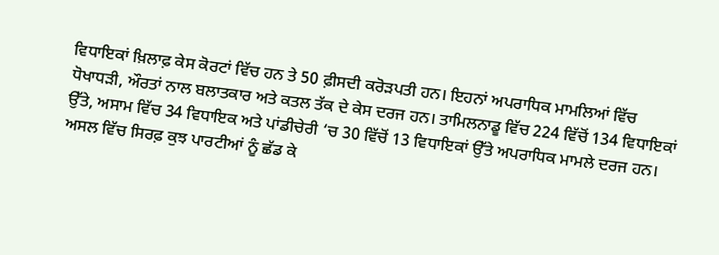ਵਿਧਾਇਕਾਂ ਖ਼ਿਲਾਫ਼ ਕੇਸ ਕੋਰਟਾਂ ਵਿੱਚ ਹਨ ਤੇ 50 ਫ਼ੀਸਦੀ ਕਰੋੜਪਤੀ ਹਨ। ਇਹਨਾਂ ਅਪਰਾਧਿਕ ਮਾਮਲਿਆਂ ਵਿੱਚ ਧੋਖਾਧੜੀ, ਔਰਤਾਂ ਨਾਲ ਬਲਾਤਕਾਰ ਅਤੇ ਕਤਲ ਤੱਕ ਦੇ ਕੇਸ ਦਰਜ ਹਨ। ਤਾਮਿਲਨਾਡੂ ਵਿੱਚ 224 ਵਿੱਚੋਂ 134 ਵਿਧਾਇਕਾਂ ਉੱਤੇ, ਅਸਾਮ ਵਿੱਚ 34 ਵਿਧਾਇਕ ਅਤੇ ਪਾਂਡੀਚੇਰੀ ‘ਚ 30 ਵਿੱਚੋਂ 13 ਵਿਧਾਇਕਾਂ ਉੱਤੇ ਅਪਰਾਧਿਕ ਮਾਮਲੇ ਦਰਜ ਹਨ। ਅਸਲ ਵਿੱਚ ਸਿਰਫ਼ ਕੁਝ ਪਾਰਟੀਆਂ ਨੂੰ ਛੱਡ ਕੇ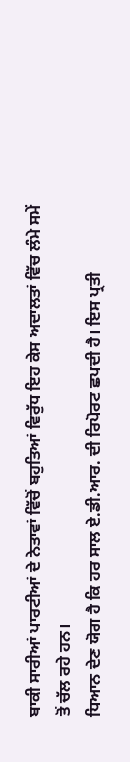ਬਾਕੀ ਸਾਰੀਆਂ ਪਾਰਟੀਆਂ ਦੇ ਨੇਤਾਵਾਂ ਵਿੱਚੋਂ ਬਹੁਤਿਆਂ ਵਿਰੁੱਧ ਇਹ ਕੇਸ ਅਦਾਲਤਾਂ ਵਿੱਚ ਲੰਮੇ ਸਮੇਂ ਤੋਂ ਚੱਲ ਰਹੇ ਹਨ।
ਧਿਆਨ ਦੇਣ ਯੋਗ ਹੈ ਕਿ ਹਰ ਸਾਲ ਏ.ਡੀ.ਆਰ. ਦੀ ਰਿਪੋਰਟ ਛਪਦੀ ਹੈ। ਇਸ ਪ੍ਰਤੀ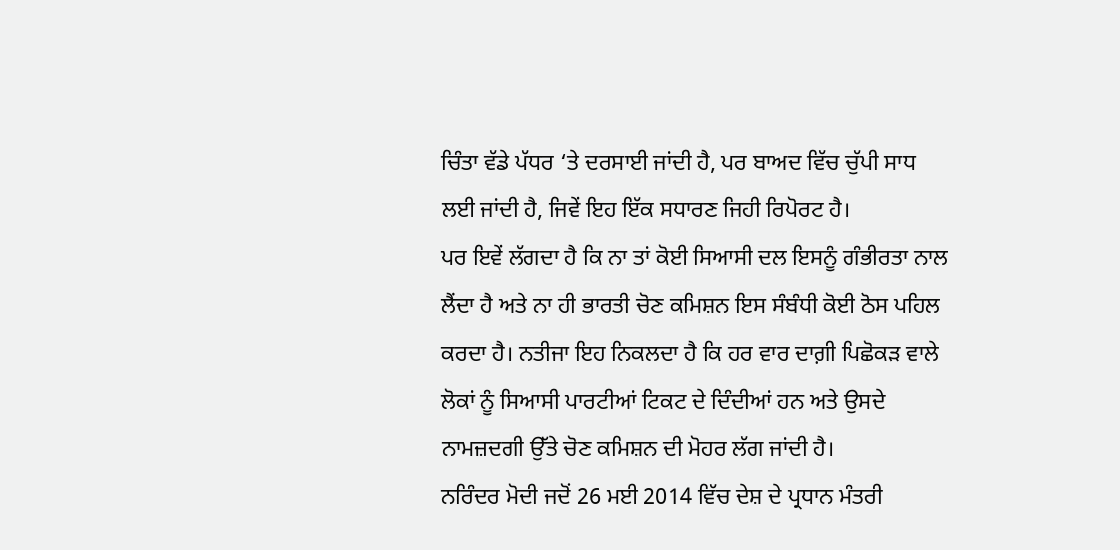ਚਿੰਤਾ ਵੱਡੇ ਪੱਧਰ ‘ਤੇ ਦਰਸਾਈ ਜਾਂਦੀ ਹੈ, ਪਰ ਬਾਅਦ ਵਿੱਚ ਚੁੱਪੀ ਸਾਧ ਲਈ ਜਾਂਦੀ ਹੈ, ਜਿਵੇਂ ਇਹ ਇੱਕ ਸਧਾਰਣ ਜਿਹੀ ਰਿਪੋਰਟ ਹੈ।
ਪਰ ਇਵੇਂ ਲੱਗਦਾ ਹੈ ਕਿ ਨਾ ਤਾਂ ਕੋਈ ਸਿਆਸੀ ਦਲ ਇਸਨੂੰ ਗੰਭੀਰਤਾ ਨਾਲ ਲੈਂਦਾ ਹੈ ਅਤੇ ਨਾ ਹੀ ਭਾਰਤੀ ਚੋਣ ਕਮਿਸ਼ਨ ਇਸ ਸੰਬੰਧੀ ਕੋਈ ਠੋਸ ਪਹਿਲ ਕਰਦਾ ਹੈ। ਨਤੀਜਾ ਇਹ ਨਿਕਲਦਾ ਹੈ ਕਿ ਹਰ ਵਾਰ ਦਾਗ਼ੀ ਪਿਛੋਕੜ ਵਾਲੇ ਲੋਕਾਂ ਨੂੰ ਸਿਆਸੀ ਪਾਰਟੀਆਂ ਟਿਕਟ ਦੇ ਦਿੰਦੀਆਂ ਹਨ ਅਤੇ ਉਸਦੇ ਨਾਮਜ਼ਦਗੀ ਉੱਤੇ ਚੋਣ ਕਮਿਸ਼ਨ ਦੀ ਮੋਹਰ ਲੱਗ ਜਾਂਦੀ ਹੈ।
ਨਰਿੰਦਰ ਮੋਦੀ ਜਦੋਂ 26 ਮਈ 2014 ਵਿੱਚ ਦੇਸ਼ ਦੇ ਪ੍ਰਧਾਨ ਮੰਤਰੀ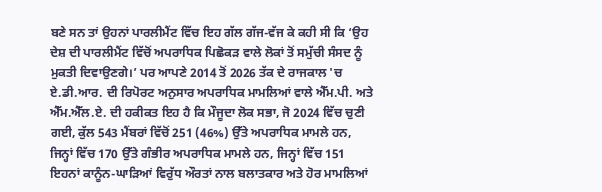ਬਣੇ ਸਨ ਤਾਂ ਉਹਨਾਂ ਪਾਰਲੀਮੈਂਟ ਵਿੱਚ ਇਹ ਗੱਲ ਗੱਜ-ਵੱਜ ਕੇ ਕਹੀ ਸੀ ਕਿ ‘ਉਹ ਦੇਸ਼ ਦੀ ਪਾਰਲੀਮੈਂਟ ਵਿੱਚੋਂ ਅਪਰਾਧਿਕ ਪਿਛੋਕੜ ਵਾਲੇ ਲੋਕਾਂ ਤੋਂ ਸਮੁੱਚੀ ਸੰਸਦ ਨੂੰ ਮੁਕਤੀ ਦਿਵਾਉਣਗੇ।’ ਪਰ ਆਪਣੇ 2014 ਤੋਂ 2026 ਤੱਕ ਦੇ ਰਾਜਕਾਲ 'ਚ ਏ.ਡੀ.ਆਰ. ਦੀ ਰਿਪੋਰਟ ਅਨੁਸਾਰ ਅਪਰਾਧਿਕ ਮਾਮਲਿਆਂ ਵਾਲੇ ਐੱਮ.ਪੀ. ਅਤੇ ਐੱਮ.ਐੱਲ.ਏ. ਦੀ ਹਕੀਕਤ ਇਹ ਹੈ ਕਿ ਮੌਜੂਦਾ ਲੋਕ ਸਭਾ, ਜੋ 2024 ਵਿੱਚ ਚੁਣੀ ਗਈ, ਕੁੱਲ 543 ਮੈਂਬਰਾਂ ਵਿੱਚੋਂ 251 (46%) ਉੱਤੇ ਅਪਰਾਧਿਕ ਮਾਮਲੇ ਹਨ, ਜਿਨ੍ਹਾਂ ਵਿੱਚ 170 ਉੱਤੇ ਗੰਭੀਰ ਅਪਰਾਧਿਕ ਮਾਮਲੇ ਹਨ, ਜਿਨ੍ਹਾਂ ਵਿੱਚ 151 ਇਹਨਾਂ ਕਾਨੂੰਨ-ਘਾੜਿਆਂ ਵਿਰੁੱਧ ਔਰਤਾਂ ਨਾਲ ਬਲਾਤਕਾਰ ਅਤੇ ਹੋਰ ਮਾਮਲਿਆਂ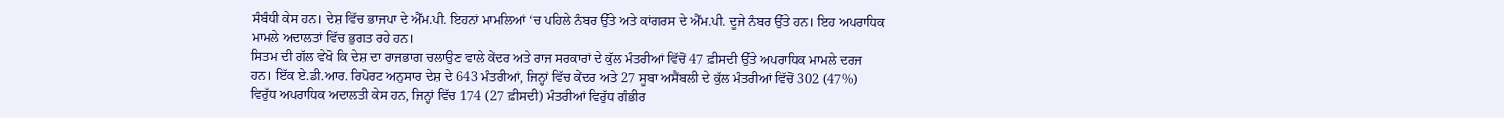ਸੰਬੰਧੀ ਕੇਸ ਹਨ। ਦੇਸ਼ ਵਿੱਚ ਭਾਜਪਾ ਦੇ ਐੱਮ.ਪੀ. ਇਹਨਾਂ ਮਾਮਲਿਆਂ ‘ਚ ਪਹਿਲੇ ਨੰਬਰ ਉੱਤੇ ਅਤੇ ਕਾਂਗਰਸ ਦੇ ਐੱਮ.ਪੀ. ਦੂਜੇ ਨੰਬਰ ਉੱਤੇ ਹਨ। ਇਹ ਅਪਰਾਧਿਕ ਮਾਮਲੇ ਅਦਾਲਤਾਂ ਵਿੱਚ ਭੁਗਤ ਰਹੇ ਹਨ।
ਸਿਤਮ ਦੀ ਗੱਲ ਵੇਖੋ ਕਿ ਦੇਸ਼ ਦਾ ਰਾਜਭਾਗ ਚਲਾਉਣ ਵਾਲੇ ਕੇਂਦਰ ਅਤੇ ਰਾਜ ਸਰਕਾਰਾਂ ਦੇ ਕੁੱਲ ਮੰਤਰੀਆਂ ਵਿੱਚੋਂ 47 ਫ਼ੀਸਦੀ ਉੱਤੇ ਅਪਰਾਧਿਕ ਮਾਮਲੇ ਦਰਜ ਹਨ। ਇੱਕ ਏ.ਡੀ.ਆਰ. ਰਿਪੋਰਟ ਅਨੁਸਾਰ ਦੇਸ਼ ਦੇ 643 ਮੰਤਰੀਆਂ, ਜਿਨ੍ਹਾਂ ਵਿੱਚ ਕੇਂਦਰ ਅਤੇ 27 ਸੂਬਾ ਅਸੈਂਬਲੀ ਦੇ ਕੁੱਲ ਮੰਤਰੀਆਂ ਵਿੱਚੋਂ 302 (47%) ਵਿਰੁੱਧ ਅਪਰਾਧਿਕ ਅਦਾਲਤੀ ਕੇਸ ਹਨ, ਜਿਨ੍ਹਾਂ ਵਿੱਚ 174 (27 ਫ਼ੀਸਦੀ) ਮੰਤਰੀਆਂ ਵਿਰੁੱਧ ਗੰਭੀਰ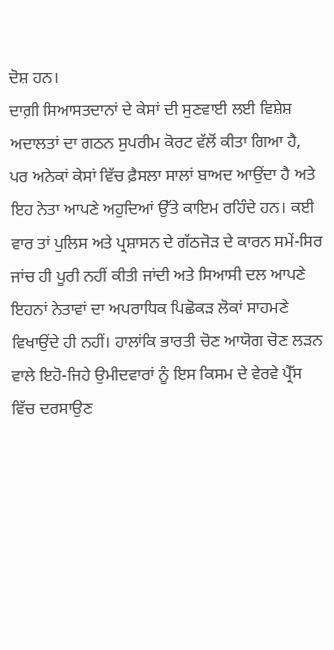ਦੋਸ਼ ਹਨ।
ਦਾਗ਼ੀ ਸਿਆਸਤਦਾਨਾਂ ਦੇ ਕੇਸਾਂ ਦੀ ਸੁਣਵਾਈ ਲਈ ਵਿਸ਼ੇਸ਼ ਅਦਾਲਤਾਂ ਦਾ ਗਠਨ ਸੁਪਰੀਮ ਕੋਰਟ ਵੱਲੋਂ ਕੀਤਾ ਗਿਆ ਹੈ, ਪਰ ਅਨੇਕਾਂ ਕੇਸਾਂ ਵਿੱਚ ਫ਼ੈਸਲਾ ਸਾਲਾਂ ਬਾਅਦ ਆਉਂਦਾ ਹੈ ਅਤੇ ਇਹ ਨੇਤਾ ਆਪਣੇ ਅਹੁਦਿਆਂ ਉੱਤੇ ਕਾਇਮ ਰਹਿੰਦੇ ਹਨ। ਕਈ ਵਾਰ ਤਾਂ ਪੁਲਿਸ ਅਤੇ ਪ੍ਰਸ਼ਾਸਨ ਦੇ ਗੱਠਜੋੜ ਦੇ ਕਾਰਨ ਸਮੇਂ-ਸਿਰ ਜਾਂਚ ਹੀ ਪੂਰੀ ਨਹੀਂ ਕੀਤੀ ਜਾਂਦੀ ਅਤੇ ਸਿਆਸੀ ਦਲ ਆਪਣੇ ਇਹਨਾਂ ਨੇਤਾਵਾਂ ਦਾ ਅਪਰਾਧਿਕ ਪਿਛੋਕੜ ਲੋਕਾਂ ਸਾਹਮਣੇ ਵਿਖਾਉਂਦੇ ਹੀ ਨਹੀਂ। ਹਾਲਾਂਕਿ ਭਾਰਤੀ ਚੋਣ ਆਯੋਗ ਚੋਣ ਲੜਨ ਵਾਲੇ ਇਹੋ-ਜਿਹੇ ਉਮੀਦਵਾਰਾਂ ਨੂੰ ਇਸ ਕਿਸਮ ਦੇ ਵੇਰਵੇ ਪ੍ਰੈੱਸ ਵਿੱਚ ਦਰਸਾਉਣ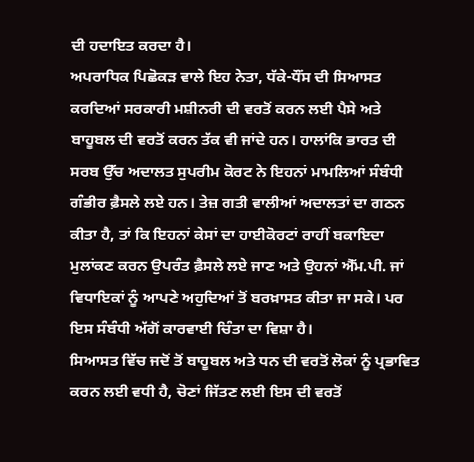ਦੀ ਹਦਾਇਤ ਕਰਦਾ ਹੈ।
ਅਪਰਾਧਿਕ ਪਿਛੋਕੜ ਵਾਲੇ ਇਹ ਨੇਤਾ, ਧੱਕੇ-ਧੌਂਸ ਦੀ ਸਿਆਸਤ ਕਰਦਿਆਂ ਸਰਕਾਰੀ ਮਸ਼ੀਨਰੀ ਦੀ ਵਰਤੋਂ ਕਰਨ ਲਈ ਪੈਸੇ ਅਤੇ ਬਾਹੂਬਲ ਦੀ ਵਰਤੋਂ ਕਰਨ ਤੱਕ ਵੀ ਜਾਂਦੇ ਹਨ। ਹਾਲਾਂਕਿ ਭਾਰਤ ਦੀ ਸਰਬ ਉੱਚ ਅਦਾਲਤ ਸੁਪਰੀਮ ਕੋਰਟ ਨੇ ਇਹਨਾਂ ਮਾਮਲਿਆਂ ਸੰਬੰਧੀ ਗੰਭੀਰ ਫ਼ੈਸਲੇ ਲਏ ਹਨ। ਤੇਜ਼ ਗਤੀ ਵਾਲੀਆਂ ਅਦਾਲਤਾਂ ਦਾ ਗਠਨ ਕੀਤਾ ਹੈ, ਤਾਂ ਕਿ ਇਹਨਾਂ ਕੇਸਾਂ ਦਾ ਹਾਈਕੋਰਟਾਂ ਰਾਹੀਂ ਬਕਾਇਦਾ ਮੁਲਾਂਕਣ ਕਰਨ ਉਪਰੰਤ ਫ਼ੈਸਲੇ ਲਏ ਜਾਣ ਅਤੇ ਉਹਨਾਂ ਐੱਮ.ਪੀ. ਜਾਂ ਵਿਧਾਇਕਾਂ ਨੂੰ ਆਪਣੇ ਅਹੁਦਿਆਂ ਤੋਂ ਬਰਖ਼ਾਸਤ ਕੀਤਾ ਜਾ ਸਕੇ। ਪਰ ਇਸ ਸੰਬੰਧੀ ਅੱਗੋਂ ਕਾਰਵਾਈ ਚਿੰਤਾ ਦਾ ਵਿਸ਼ਾ ਹੈ।
ਸਿਆਸਤ ਵਿੱਚ ਜਦੋਂ ਤੋਂ ਬਾਹੂਬਲ ਅਤੇ ਧਨ ਦੀ ਵਰਤੋਂ ਲੋਕਾਂ ਨੂੰ ਪ੍ਰਭਾਵਿਤ ਕਰਨ ਲਈ ਵਧੀ ਹੈ, ਚੋਣਾਂ ਜਿੱਤਣ ਲਈ ਇਸ ਦੀ ਵਰਤੋਂ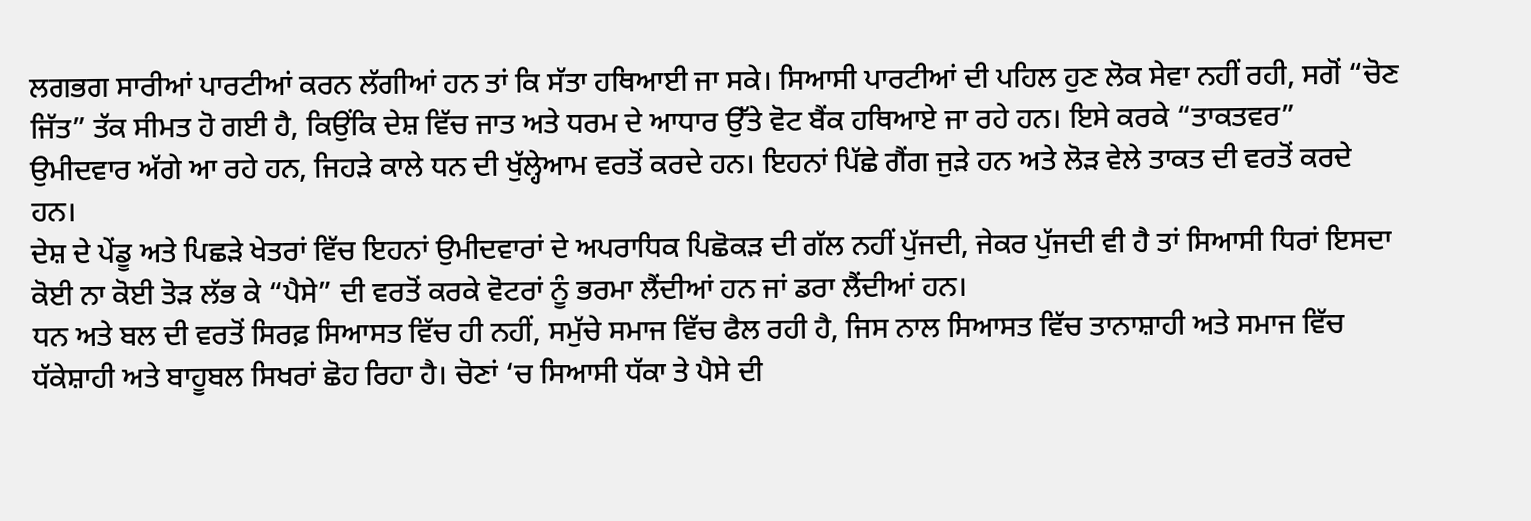ਲਗਭਗ ਸਾਰੀਆਂ ਪਾਰਟੀਆਂ ਕਰਨ ਲੱਗੀਆਂ ਹਨ ਤਾਂ ਕਿ ਸੱਤਾ ਹਥਿਆਈ ਜਾ ਸਕੇ। ਸਿਆਸੀ ਪਾਰਟੀਆਂ ਦੀ ਪਹਿਲ ਹੁਣ ਲੋਕ ਸੇਵਾ ਨਹੀਂ ਰਹੀ, ਸਗੋਂ “ਚੋਣ ਜਿੱਤ” ਤੱਕ ਸੀਮਤ ਹੋ ਗਈ ਹੈ, ਕਿਉਂਕਿ ਦੇਸ਼ ਵਿੱਚ ਜਾਤ ਅਤੇ ਧਰਮ ਦੇ ਆਧਾਰ ਉੱਤੇ ਵੋਟ ਬੈਂਕ ਹਥਿਆਏ ਜਾ ਰਹੇ ਹਨ। ਇਸੇ ਕਰਕੇ “ਤਾਕਤਵਰ” ਉਮੀਦਵਾਰ ਅੱਗੇ ਆ ਰਹੇ ਹਨ, ਜਿਹੜੇ ਕਾਲੇ ਧਨ ਦੀ ਖੁੱਲ੍ਹੇਆਮ ਵਰਤੋਂ ਕਰਦੇ ਹਨ। ਇਹਨਾਂ ਪਿੱਛੇ ਗੈਂਗ ਜੁੜੇ ਹਨ ਅਤੇ ਲੋੜ ਵੇਲੇ ਤਾਕਤ ਦੀ ਵਰਤੋਂ ਕਰਦੇ ਹਨ।
ਦੇਸ਼ ਦੇ ਪੇਂਡੂ ਅਤੇ ਪਿਛੜੇ ਖੇਤਰਾਂ ਵਿੱਚ ਇਹਨਾਂ ਉਮੀਦਵਾਰਾਂ ਦੇ ਅਪਰਾਧਿਕ ਪਿਛੋਕੜ ਦੀ ਗੱਲ ਨਹੀਂ ਪੁੱਜਦੀ, ਜੇਕਰ ਪੁੱਜਦੀ ਵੀ ਹੈ ਤਾਂ ਸਿਆਸੀ ਧਿਰਾਂ ਇਸਦਾ ਕੋਈ ਨਾ ਕੋਈ ਤੋੜ ਲੱਭ ਕੇ “ਪੈਸੇ” ਦੀ ਵਰਤੋਂ ਕਰਕੇ ਵੋਟਰਾਂ ਨੂੰ ਭਰਮਾ ਲੈਂਦੀਆਂ ਹਨ ਜਾਂ ਡਰਾ ਲੈਂਦੀਆਂ ਹਨ।
ਧਨ ਅਤੇ ਬਲ ਦੀ ਵਰਤੋਂ ਸਿਰਫ਼ ਸਿਆਸਤ ਵਿੱਚ ਹੀ ਨਹੀਂ, ਸਮੁੱਚੇ ਸਮਾਜ ਵਿੱਚ ਫੈਲ ਰਹੀ ਹੈ, ਜਿਸ ਨਾਲ ਸਿਆਸਤ ਵਿੱਚ ਤਾਨਾਸ਼ਾਹੀ ਅਤੇ ਸਮਾਜ ਵਿੱਚ ਧੱਕੇਸ਼ਾਹੀ ਅਤੇ ਬਾਹੂਬਲ ਸਿਖਰਾਂ ਛੋਹ ਰਿਹਾ ਹੈ। ਚੋਣਾਂ ‘ਚ ਸਿਆਸੀ ਧੱਕਾ ਤੇ ਪੈਸੇ ਦੀ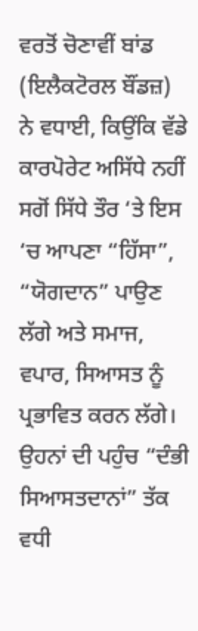ਵਰਤੋਂ ਚੋਣਾਵੀਂ ਬਾਂਡ (ਇਲੈਕਟੋਰਲ ਬੌਂਡਜ਼) ਨੇ ਵਧਾਈ, ਕਿਉਂਕਿ ਵੱਡੇ ਕਾਰਪੋਰੇਟ ਅਸਿੱਧੇ ਨਹੀਂ ਸਗੋਂ ਸਿੱਧੇ ਤੌਰ ‘ਤੇ ਇਸ ‘ਚ ਆਪਣਾ “ਹਿੱਸਾ”, “ਯੋਗਦਾਨ” ਪਾਉਣ ਲੱਗੇ ਅਤੇ ਸਮਾਜ, ਵਪਾਰ, ਸਿਆਸਤ ਨੂੰ ਪ੍ਰਭਾਵਿਤ ਕਰਨ ਲੱਗੇ। ਉਹਨਾਂ ਦੀ ਪਹੁੰਚ “ਦੰਭੀ ਸਿਆਸਤਦਾਨਾਂ” ਤੱਕ ਵਧੀ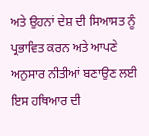ਅਤੇ ਉਹਨਾਂ ਦੇਸ਼ ਦੀ ਸਿਆਸਤ ਨੂੰ ਪ੍ਰਭਾਵਿਤ ਕਰਨ ਅਤੇ ਆਪਣੇ ਅਨੁਸਾਰ ਨੀਤੀਆਂ ਬਣਾਉਣ ਲਈ ਇਸ ਹਥਿਆਰ ਦੀ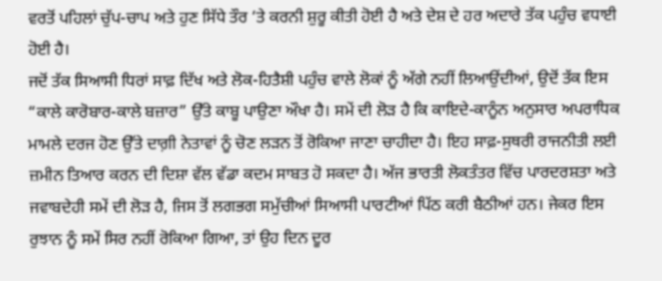ਵਰਤੋਂ ਪਹਿਲਾਂ ਚੁੱਪ-ਚਾਪ ਅਤੇ ਹੁਣ ਸਿੱਧੇ ਤੌਰ ‘ਤੇ ਕਰਨੀ ਸ਼ੁਰੂ ਕੀਤੀ ਹੋਈ ਹੈ ਅਤੇ ਦੇਸ਼ ਦੇ ਹਰ ਅਦਾਰੇ ਤੱਕ ਪਹੁੰਚ ਵਧਾਈ ਹੋਈ ਹੈ।
ਜਦੋਂ ਤੱਕ ਸਿਆਸੀ ਧਿਰਾਂ ਸਾਫ਼ ਦਿੱਖ ਅਤੇ ਲੋਕ-ਹਿਤੈਸ਼ੀ ਪਹੁੰਚ ਵਾਲੇ ਲੋਕਾਂ ਨੂੰ ਅੱਗੇ ਨਹੀਂ ਲਿਆਉਂਦੀਆਂ, ਉਦੋਂ ਤੱਕ ਇਸ “ਕਾਲੇ ਕਾਰੋਬਾਰ-ਕਾਲੇ ਬਜ਼ਾਰ” ਉੱਤੇ ਕਾਬੂ ਪਾਉਣਾ ਔਖਾ ਹੈ। ਸਮੇਂ ਦੀ ਲੋੜ ਹੈ ਕਿ ਕਾਇਦੇ-ਕਾਨੂੰਨ ਅਨੁਸਾਰ ਅਪਰਾਧਿਕ ਮਾਮਲੇ ਦਰਜ ਹੋਣ ਉੱਤੇ ਦਾਗ਼ੀ ਨੇਤਾਵਾਂ ਨੂੰ ਚੋਣ ਲੜਨ ਤੋਂ ਰੋਕਿਆ ਜਾਣਾ ਚਾਹੀਦਾ ਹੈ। ਇਹ ਸਾਫ਼-ਸੁਥਰੀ ਰਾਜਨੀਤੀ ਲਈ ਜ਼ਮੀਨ ਤਿਆਰ ਕਰਨ ਦੀ ਦਿਸ਼ਾ ਵੱਲ ਵੱਡਾ ਕਦਮ ਸਾਬਤ ਹੋ ਸਕਦਾ ਹੈ। ਅੱਜ ਭਾਰਤੀ ਲੋਕਤੰਤਰ ਵਿੱਚ ਪਾਰਦਰਸ਼ਤਾ ਅਤੇ ਜਵਾਬਦੇਹੀ ਸਮੇਂ ਦੀ ਲੋੜ ਹੈ, ਜਿਸ ਤੋਂ ਲਗਭਗ ਸਮੁੱਚੀਆਂ ਸਿਆਸੀ ਪਾਰਟੀਆਂ ਪਿੱਠ ਕਰੀ ਬੈਠੀਆਂ ਹਨ। ਜੇਕਰ ਇਸ ਰੁਝਾਨ ਨੂੰ ਸਮੇਂ ਸਿਰ ਨਹੀਂ ਰੋਕਿਆ ਗਿਆ, ਤਾਂ ਉਹ ਦਿਨ ਦੂਰ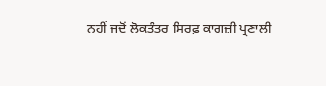ਨਹੀਂ ਜਦੋਂ ਲੋਕਤੰਤਰ ਸਿਰਫ਼ ਕਾਗਜ਼ੀ ਪ੍ਰਣਾਲੀ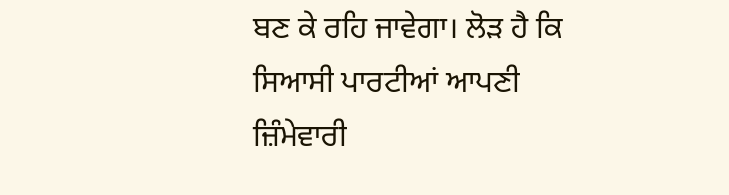ਬਣ ਕੇ ਰਹਿ ਜਾਵੇਗਾ। ਲੋੜ ਹੈ ਕਿ ਸਿਆਸੀ ਪਾਰਟੀਆਂ ਆਪਣੀ ਜ਼ਿੰਮੇਵਾਰੀ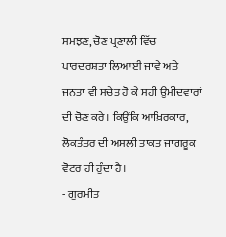ਸਮਝਣ, ਚੋਣ ਪ੍ਰਣਾਲੀ ਵਿੱਚ ਪਾਰਦਰਸ਼ਤਾ ਲਿਆਈ ਜਾਵੇ ਅਤੇ ਜਨਤਾ ਵੀ ਸਚੇਤ ਹੋ ਕੇ ਸਹੀ ਉਮੀਦਵਾਰਾਂ ਦੀ ਚੋਣ ਕਰੇ। ਕਿਉਂਕਿ ਆਖ਼ਿਰਕਾਰ, ਲੋਕਤੰਤਰ ਦੀ ਅਸਲੀ ਤਾਕਤ ਜਾਗਰੂਕ ਵੋਟਰ ਹੀ ਹੁੰਦਾ ਹੈ।
- ਗੁਰਮੀਤ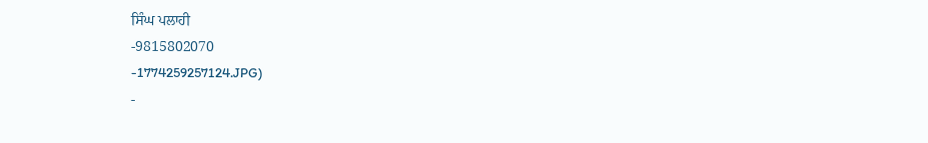ਸਿੰਘ ਪਲਾਹੀ
-9815802070
-1774259257124.JPG)
-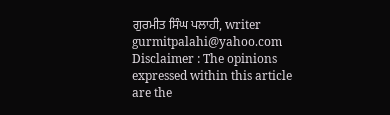ਗੁਰਮੀਤ ਸਿੰਘ ਪਲਾਹੀ, writer
gurmitpalahi@yahoo.com
Disclaimer : The opinions expressed within this article are the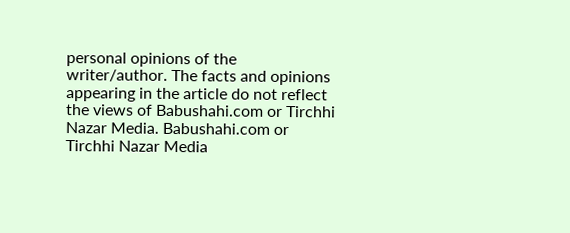personal opinions of the writer/author. The facts and opinions appearing in the article do not reflect the views of Babushahi.com or Tirchhi Nazar Media. Babushahi.com or Tirchhi Nazar Media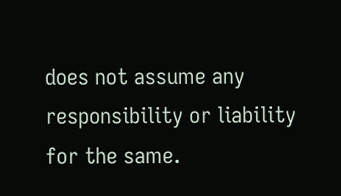does not assume any responsibility or liability for the same.